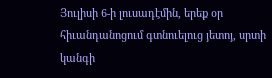Յուլիսի 6-ի լուսադէմին, երեք օր հիւանդանոցում գտնուելուց յետոյ, սրտի կանգի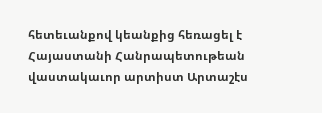հետեւանքով կեանքից հեռացել է Հայաստանի Հանրապետութեան վաստակաւոր արտիստ Արտաշէս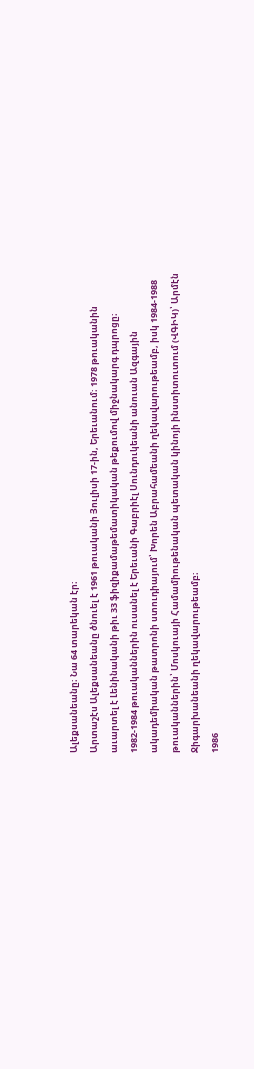Ալեքսանեանը։ Նա 64 տարեկան էր։
Արտաշէս Ալեքսանեանը ծնուել է 1961 թուականի Յուլիսի 17-ին, Երեւանում։ 1978 թուականին աւարտել է Լենինականի թիւ 33 ֆիզիքամաթեմատիկական թեքումով միջնակարգ դպրոցը։ 1982-1984 թուականներին ուսանել է Երեւանի Գաբրիէլ Սունդուկեանի անուան Ազգային ակադեմիական թատրոնի ստուդիայում՝ Խորեն Աբրահամեանի ղեկավարութեամբ, իսկ 1984-1988 թուականներին՝ Մոսկուայի Համամիութենական պետական կինոյի ինստիտուտում (ՎԳԻԿ)՝ Արմէն Ջիգարխանեանի ղեկավարութեամբ։
1986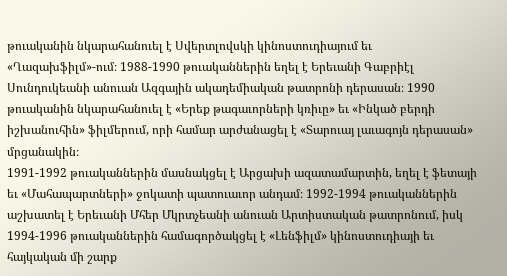թուականին նկարահանուել է Սվերտլովսկի կինոստուդիայում եւ «Ղազախֆիլմ»-ում։ 1988-1990 թուականներին եղել է Երեւանի Գաբրիէլ Սունդուկեանի անուան Ազգային ակադեմիական թատրոնի դերասան։ 1990 թուականին նկարահանուել է «Երեք թագաւորների կռիւը» եւ «Ինկած բերդի իշխանուհին» ֆիլմերում, որի համար արժանացել է «Տարուայ լաւագոյն դերասան» մրցանակին։
1991-1992 թուականներին մասնակցել է Արցախի ազատամարտին, եղել է ֆետայի եւ «Մահապարտների» ջոկատի պատուաւոր անդամ։ 1992-1994 թուականներին աշխատել է Երեւանի Մհեր Մկրտչեանի անուան Արտիստական թատրոնում, իսկ 1994-1996 թուականներին համագործակցել է «Լենֆիլմ» կինոստուդիայի եւ հայկական մի շարք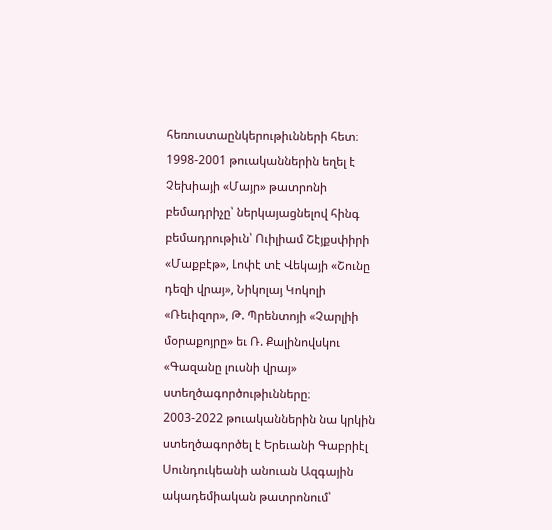հեռուստաընկերութիւնների հետ։
1998-2001 թուականներին եղել է Չեխիայի «Մայր» թատրոնի բեմադրիչը՝ ներկայացնելով հինգ բեմադրութիւն՝ Ուիլիամ Շէյքսփիրի «Մաքբէթ», Լոփէ տէ Վեկայի «Շունը դեզի վրայ», Նիկոլայ Կոկոլի «Ռեւիզոր», Թ. Պրենտոյի «Չարլիի մօրաքոյրը» եւ Ռ. Քալինովսկու «Գազանը լուսնի վրայ» ստեղծագործութիւնները։
2003-2022 թուականներին նա կրկին ստեղծագործել է Երեւանի Գաբրիէլ Սունդուկեանի անուան Ազգային ակադեմիական թատրոնում՝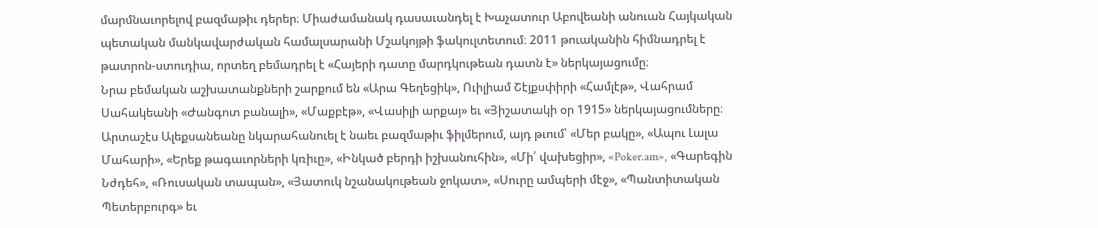մարմնաւորելով բազմաթիւ դերեր։ Միաժամանակ դասաւանդել է Խաչատուր Աբովեանի անուան Հայկական պետական մանկավարժական համալսարանի Մշակոյթի ֆակուլտետում։ 2011 թուականին հիմնադրել է թատրոն-ստուդիա, որտեղ բեմադրել է «Հայերի դատը մարդկութեան դատն է» ներկայացումը։
Նրա բեմական աշխատանքների շարքում են «Արա Գեղեցիկ», Ուիլիամ Շէյքսփիրի «Համլէթ», Վահրամ Սահակեանի «Ժանգոտ բանալի», «Մաքբէթ», «Վասիլի արքայ» եւ «Յիշատակի օր 1915» ներկայացումները։
Արտաշէս Ալեքսանեանը նկարահանուել է նաեւ բազմաթիւ ֆիլմերում, այդ թւում՝ «Մեր բակը», «Ապու Լալա Մահարի», «Երեք թագաւորների կռիւը», «Ինկած բերդի իշխանուհին», «Մի՛ վախեցիր», «Poker.am», «Գարեգին Նժդեհ», «Ռուսական տապան», «Յատուկ նշանակութեան ջոկատ», «Սուրը ամպերի մէջ», «Պանտիտական Պետերբուրգ» եւ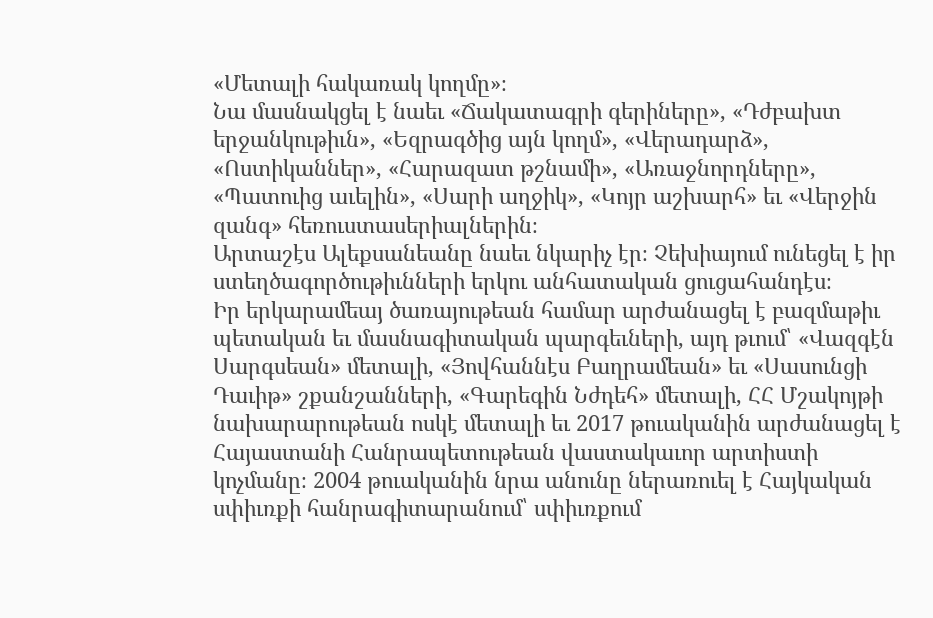«Մետալի հակառակ կողմը»։
Նա մասնակցել է նաեւ «Ճակատագրի գերիները», «Դժբախտ երջանկութիւն», «Եզրագծից այն կողմ», «Վերադարձ», «Ոստիկաններ», «Հարազատ թշնամի», «Առաջնորդները», «Պատուից աւելին», «Սարի աղջիկ», «Կոյր աշխարհ» եւ «Վերջին զանգ» հեռուստասերիալներին։
Արտաշէս Ալեքսանեանը նաեւ նկարիչ էր։ Չեխիայում ունեցել է իր ստեղծագործութիւնների երկու անհատական ցուցահանդէս։
Իր երկարամեայ ծառայութեան համար արժանացել է բազմաթիւ պետական եւ մասնագիտական պարգեւների, այդ թւում՝ «Վազգէն Սարգսեան» մետալի, «Յովհաննէս Բաղրամեան» եւ «Սասունցի Դաւիթ» շքանշանների, «Գարեգին Նժդեհ» մետալի, ՀՀ Մշակոյթի նախարարութեան ոսկէ մետալի եւ 2017 թուականին արժանացել է Հայաստանի Հանրապետութեան վաստակաւոր արտիստի կոչմանը։ 2004 թուականին նրա անունը ներառուել է Հայկական սփիւռքի հանրագիտարանում՝ սփիւռքում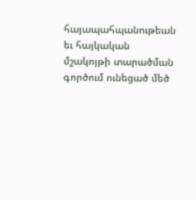հայապահպանութեան եւ հայկական մշակոյթի տարածման գործում ունեցած մեծ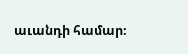աւանդի համար։